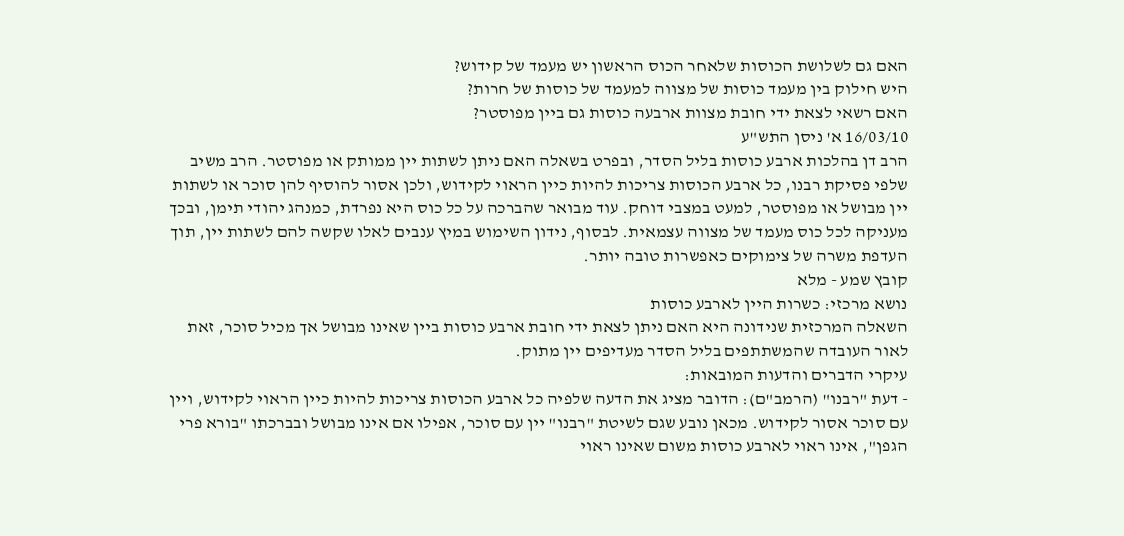האם גם לשלושת הכוסות שלאחר הכוס הראשון יש מעמד של קידוש?
היש חילוק בין מעמד כוסות של מצווה למעמד של כוסות של חרות?
האם רשאי לצאת ידי חובת מצוות ארבעה כוסות גם ביין מפוסטר?
16/03/10 א' ניסן התש"ע
הרב דן בהלכות ארבע כוסות בליל הסדר, ובפרט בשאלה האם ניתן לשתות יין ממותק או מפוסטר. הרב משיב שלפי פסיקת רבנו, כל ארבע הכוסות צריכות להיות כיין הראוי לקידוש, ולכן אסור להוסיף להן סוכר או לשתות יין מבושל או מפוסטר, למעט במצבי דוחק. עוד מבואר שהברכה על כל כוס היא נפרדת, כמנהג יהודי תימן, ובכך מעניקה לכל כוס מעמד של מצווה עצמאית. לבסוף, נידון השימוש במיץ ענבים לאלו שקשה להם לשתות יין, תוך העדפת משרה של צימוקים כאפשרות טובה יותר.
קובץ שמע - מלא
נושא מרכזי: כשרות היין לארבע כוסות
השאלה המרכזית שנידונה היא האם ניתן לצאת ידי חובת ארבע כוסות ביין שאינו מבושל אך מכיל סוכר, זאת לאור העובדה שהמשתתפים בליל הסדר מעדיפים יין מתוק.
עיקרי הדברים והדעות המובאות:
- דעת "רבנו" (הרמב"ם): הדובר מציג את הדעה שלפיה כל ארבע הכוסות צריכות להיות כיין הראוי לקידוש, ויין עם סוכר אסור לקידוש. מכאן נובע שגם לשיטת "רבנו" יין עם סוכר, אפילו אם אינו מבושל ובברכתו "בורא פרי הגפן", אינו ראוי לארבע כוסות משום שאינו ראוי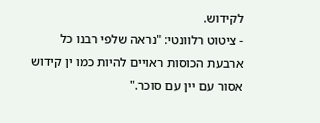לקידוש.
- ציטוט רלוונטי: "נראה שלפי רבנו כל ארבעת הכוסות ראויים להיות כמו ין קידוש אסור עם יין עם סוכר."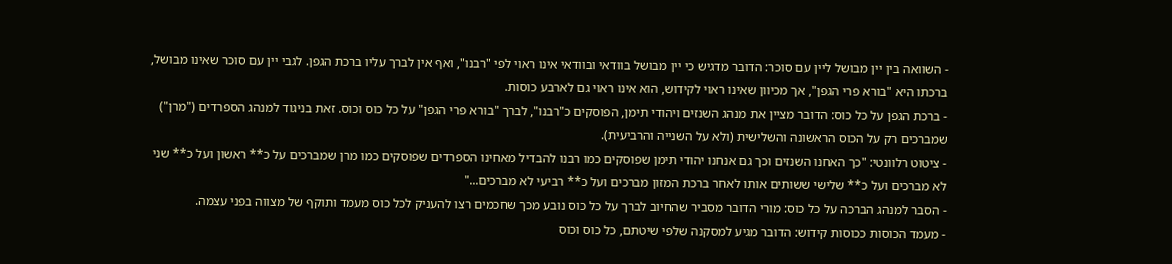- השוואה בין יין מבושל ליין עם סוכר: הדובר מדגיש כי יין מבושל בוודאי ובוודאי אינו ראוי לפי "רבנו", ואף אין לברך עליו ברכת הגפן. לגבי יין עם סוכר שאינו מבושל, ברכתו היא "בורא פרי הגפן", אך מכיוון שאינו ראוי לקידוש, הוא אינו ראוי גם לארבע כוסות.
- ברכת הגפן על כל כוס: הדובר מציין את מנהג השנזים ויהודי תימן, הפוסקים כ"רבנו", לברך "בורא פרי הגפן" על כל כוס וכוס. זאת בניגוד למנהג הספרדים ("מרן") שמברכים רק על הכוס הראשונה והשלישית (ולא על השנייה והרביעית).
- ציטוט רלוונטי: "כך האחנו השנזים וכך גם אנחנו יהודי תימן שפוסקים כמו רבנו להבדיל מאחינו הספרדים שפוסקים כמו מרן שמברכים על כ** ראשון ועל כ** שני לא מברכים ועל כ** שלישי ששותים אותו לאחר ברכת המזון מברכים ועל כ** רביעי לא מברכים..."
- הסבר למנהג הברכה על כל כוס: מורי הדובר מסביר שהחיוב לברך על כל כוס נובע מכך שחכמים רצו להעניק לכל כוס מעמד ותוקף של מצווה בפני עצמה.
- מעמד הכוסות ככוסות קידוש: הדובר מגיע למסקנה שלפי שיטתם, כל כוס וכוס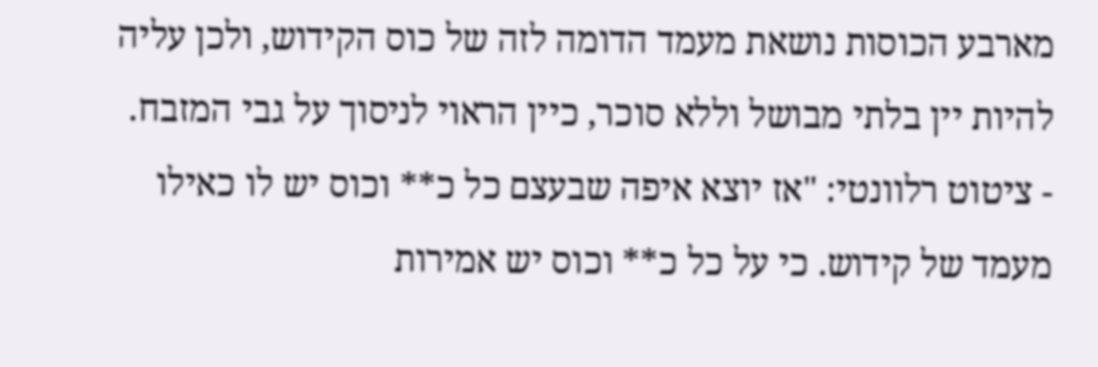מארבע הכוסות נושאת מעמד הדומה לזה של כוס הקידוש, ולכן עליה להיות יין בלתי מבושל וללא סוכר, כיין הראוי לניסוך על גבי המזבח.
- ציטוט רלוונטי: "אז יוצא איפה שבעצם כל כ** וכוס יש לו כאילו מעמד של קידוש. כי על כל כ** וכוס יש אמירות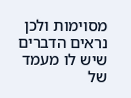מסוימות ולכן נראים הדברים שיש לו מעמד של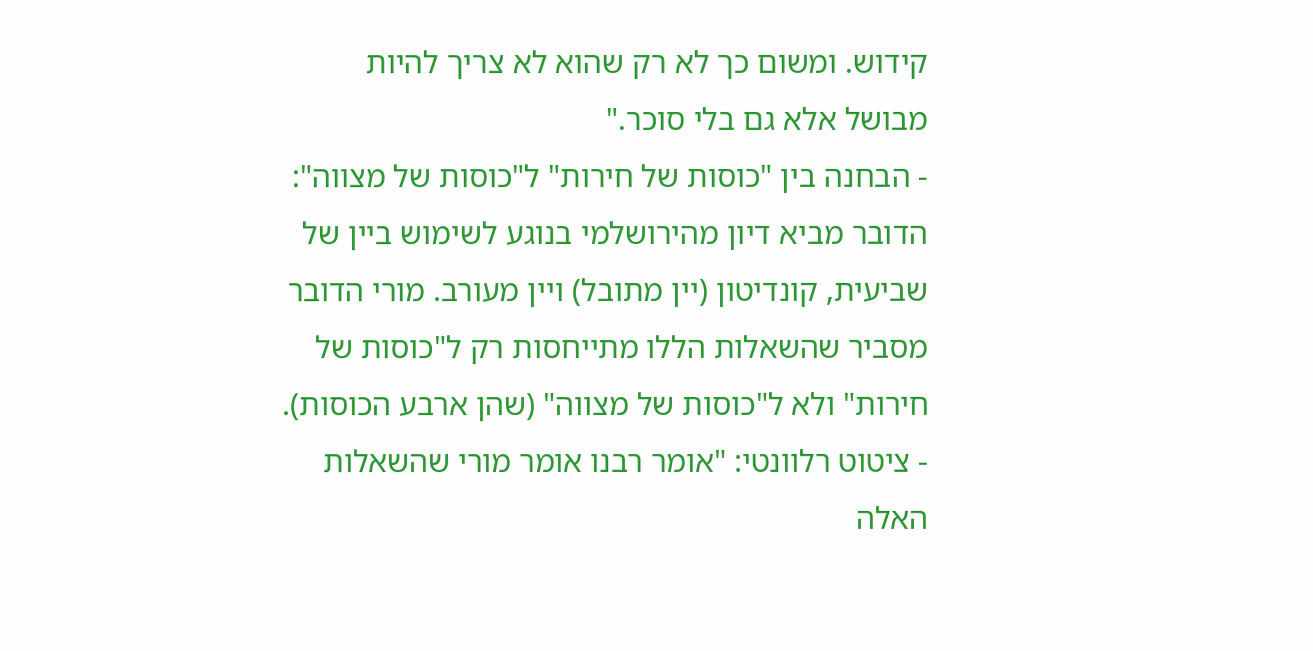קידוש. ומשום כך לא רק שהוא לא צריך להיות מבושל אלא גם בלי סוכר."
- הבחנה בין "כוסות של חירות" ל"כוסות של מצווה": הדובר מביא דיון מהירושלמי בנוגע לשימוש ביין של שביעית, קונדיטון (יין מתובל) ויין מעורב. מורי הדובר מסביר שהשאלות הללו מתייחסות רק ל"כוסות של חירות" ולא ל"כוסות של מצווה" (שהן ארבע הכוסות).
- ציטוט רלוונטי: "אומר רבנו אומר מורי שהשאלות האלה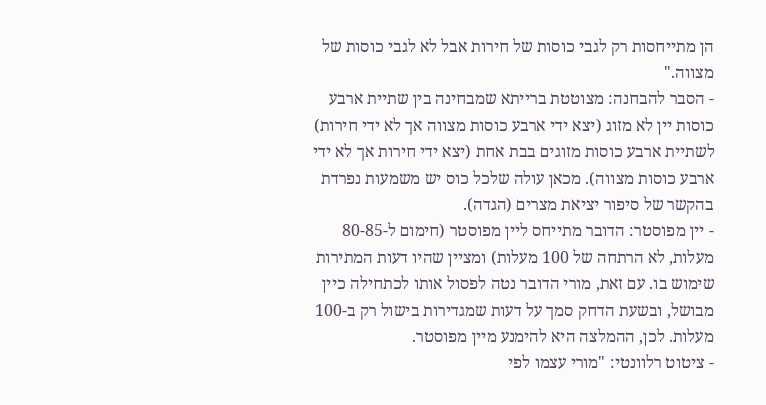הן מתייחסות רק לגבי כוסות של חירות אבל לא לגבי כוסות של מצווה."
- הסבר להבחנה: מצוטטת ברייתא שמבחינה בין שתיית ארבע כוסות יין לא מזוג (יצא ידי ארבע כוסות מצווה אך לא ידי חירות) לשתיית ארבע כוסות מזוגים בבת אחת (יצא ידי חירות אך לא ידי ארבע כוסות מצווה). מכאן עולה שלכל כוס יש משמעות נפרדת בהקשר של סיפור יציאת מצרים (הגדה).
- יין מפוסטר: הדובר מתייחס ליין מפוסטר (חימום ל-80-85 מעלות, לא הרתחה של 100 מעלות) ומציין שהיו דעות המתירות שימוש בו. עם זאת, מורי הדובר נטה לפסול אותו לכתחילה כיין מבושל, ובשעת הדחק סמך על דעות שמגדירות בישול רק ב-100 מעלות. לכן, ההמלצה היא להימנע מיין מפוסטר.
- ציטוט רלוונטי: "מורי עצמו לפי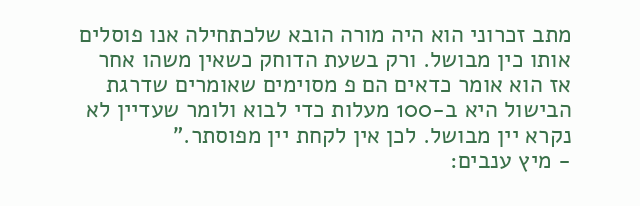מתב זכרוני הוא היה מורה הובא שלכתחילה אנו פוסלים אותו כין מבושל. ורק בשעת הדוחק כשאין משהו אחר אז הוא אומר כדאים הם פ מסוימים שאומרים שדרגת הבישול היא ב-100 מעלות כדי לבוא ולומר שעדיין לא נקרא יין מבושל. לכן אין לקחת יין מפוסתר."
- מיץ ענבים: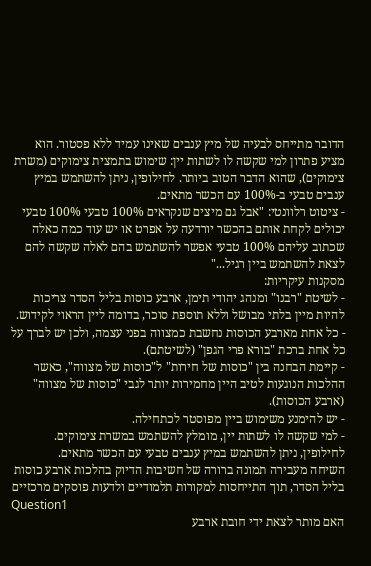הדובר מתייחס לבעיה של מיץ ענבים שאינו עמיד ללא פסטור. הוא מציע פתרון למי שקשה לו לשתות יין: שימוש בתמצית צימוקים (משרת צימוקים), שהוא הדבר הטוב ביותר. לחילופין, ניתן להשתמש במיץ ענבים טבעי ב-100% עם הכשר מתאים.
- ציטוט רלוונטי: "אבל גם מיצים שנקראים 100% טבעי 100% טבעי יכולים לקחת אותם בהכשר יורדעה על אפרט או יש עוד כמה כאלה שכתוב עליהם 100% טבעי אפשר להשתמש בהם לאלה שקשה להם לצאת להשתמש ביין רגיל..."
מסקנות עיקריות:
- לשיטת "רבנו" ומנהג יהודי תימן, ארבע כוסות בליל הסדר צריכות להיות מיין בלתי מבושל וללא תוספת סוכר, בדומה ליין הראוי לקידוש.
- כל אחת מארבע הכוסות נחשבת כמצווה בפני עצמה, ולכן יש לברך על כל אחת ברכת "בורא פרי הגפן" (לשיטתם).
- קיימת הבחנה בין "כוסות של חירות" ל"כוסות של מצווה", כאשר ההלכות הנוגעות לטיב היין מחמירות יותר לגבי "כוסות של מצווה" (ארבע הכוסות).
- יש להימנע משימוש ביין מפוסטר לכתחילה.
- למי שקשה לו לשתות יין, מומלץ להשתמש במשרת צימוקים. לחילופין, ניתן להשתמש במיץ ענבים טבעי עם הכשר מתאים.
השיחה מעבירה תמונה ברורה של חשיבות הדיוק בהלכות ארבע כוסות בליל הסדר, תוך התייחסות למקורות תלמודיים ולדעות פוסקים מרכזיים
Question1
האם מותר לצאת ידי חובת ארבע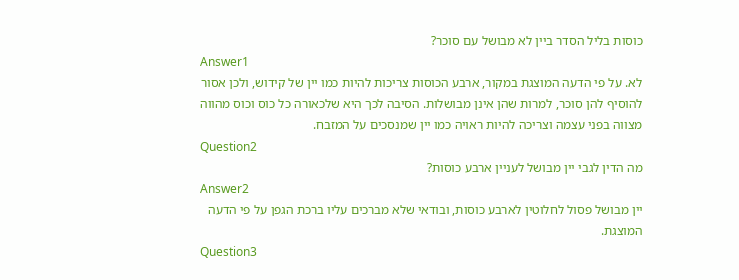כוסות בליל הסדר ביין לא מבושל עם סוכר?
Answer1
לא. על פי הדעה המוצגת במקור, ארבע הכוסות צריכות להיות כמו יין של קידוש, ולכן אסור להוסיף להן סוכר, למרות שהן אינן מבושלות. הסיבה לכך היא שלכאורה כל כוס וכוס מהווה מצווה בפני עצמה וצריכה להיות ראויה כמו יין שמנסכים על המזבח.
Question2
מה הדין לגבי יין מבושל לעניין ארבע כוסות?
Answer2
יין מבושל פסול לחלוטין לארבע כוסות, ובודאי שלא מברכים עליו ברכת הגפן על פי הדעה המוצגת.
Question3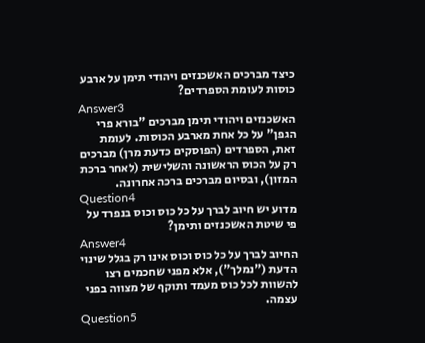כיצד מברכים האשכנזים ויהודי תימן על ארבע כוסות לעומת הספרדים?
Answer3
האשכנזים ויהודי תימן מברכים "בורא פרי הגפן" על כל אחת מארבע הכוסות. לעומת זאת, הספרדים (הפוסקים כדעת מרן) מברכים רק על הכוס הראשונה והשלישית (לאחר ברכת המזון), ובסיום מברכים ברכה אחרונה.
Question4
מדוע יש חיוב לברך על כל כוס וכוס בנפרד על פי שיטת האשכנזים ותימן?
Answer4
החיוב לברך על כל כוס וכוס אינו רק בגלל שינוי הדעת ("נמלך"), אלא מפני שחכמים רצו להשוות לכל כוס מעמד ותוקף של מצווה בפני עצמה.
Question5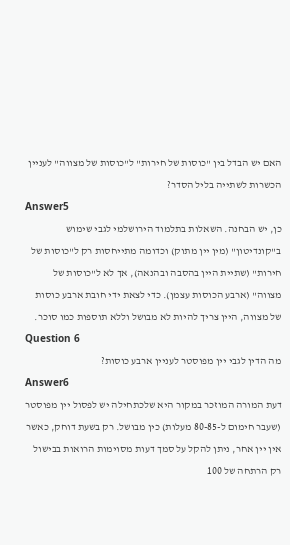האם יש הבדל בין "כוסות של חירות" ל"כוסות של מצווה" לעניין הכשרות לשתייה בליל הסדר?
Answer5
כן, יש הבחנה. השאלות בתלמוד הירושלמי לגבי שימוש ב"קונדיטון" (מין יין מתוק) וכדומה מתייחסות רק ל"כוסות של חירות" (שתיית היין בהסבה ובהנאה), אך לא ל"כוסות של מצווה" (ארבע הכוסות עצמן). כדי לצאת ידי חובת ארבע כוסות של מצווה, היין צריך להיות לא מבושל וללא תוספות כמו סוכר.
Question 6
מה הדין לגבי יין מפוסטר לעניין ארבע כוסות?
Answer6
דעת המורה המוזכר במקור היא שלכתחילה יש לפסול יין מפוסטר (שעבר חימום ל-80-85 מעלות) כין מבושל. רק בשעת דוחק, כאשר אין יין אחר, ניתן להקל על סמך דעות מסוימות הרואות בבישול רק הרתחה של 100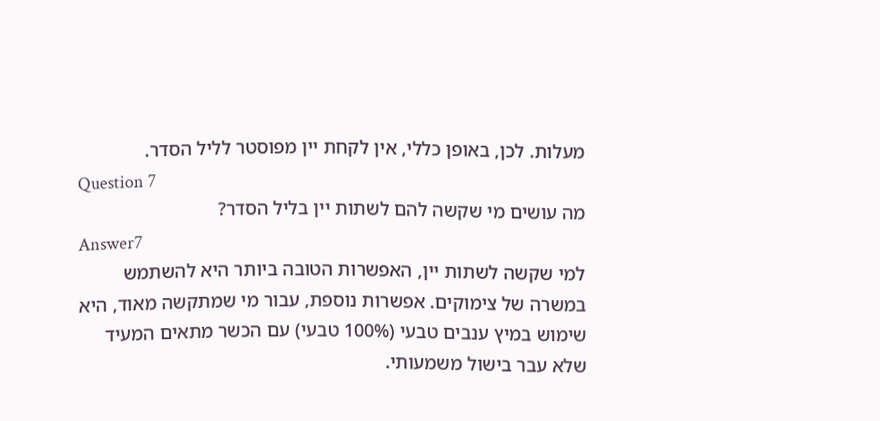מעלות. לכן, באופן כללי, אין לקחת יין מפוסטר לליל הסדר.
Question 7
מה עושים מי שקשה להם לשתות יין בליל הסדר?
Answer7
למי שקשה לשתות יין, האפשרות הטובה ביותר היא להשתמש במשרה של צימוקים. אפשרות נוספת, עבור מי שמתקשה מאוד, היא שימוש במיץ ענבים טבעי (100% טבעי) עם הכשר מתאים המעיד שלא עבר בישול משמעותי.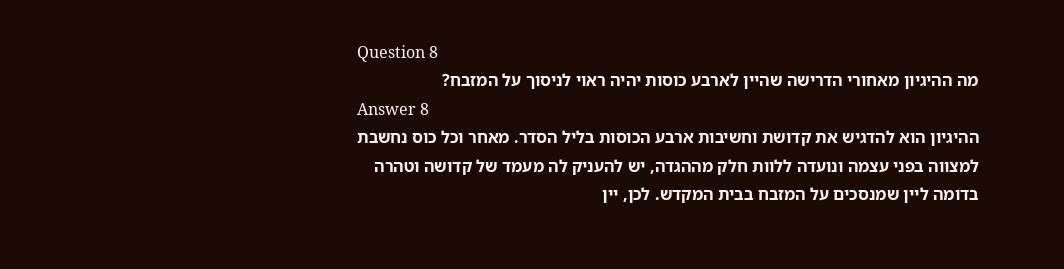Question 8
מה ההיגיון מאחורי הדרישה שהיין לארבע כוסות יהיה ראוי לניסוך על המזבח?
Answer 8
ההיגיון הוא להדגיש את קדושת וחשיבות ארבע הכוסות בליל הסדר. מאחר וכל כוס נחשבת למצווה בפני עצמה ונועדה ללוות חלק מההגדה, יש להעניק לה מעמד של קדושה וטהרה בדומה ליין שמנסכים על המזבח בבית המקדש. לכן, יין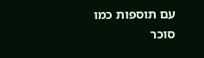עם תוספות כמו סוכר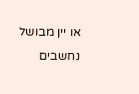או יין מבושל נחשבים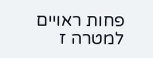פחות ראויים למטרה ז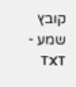קובץ שמע - TXT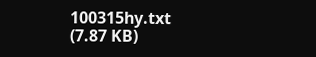100315hy.txt
(7.87 KB)